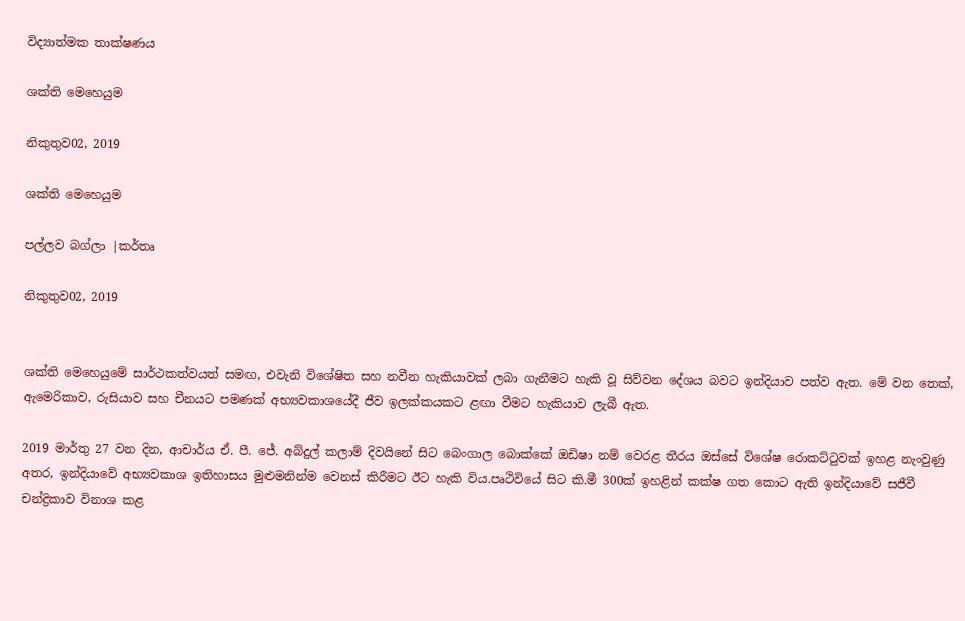විද්‍යාත්මක තාක්ෂණය

ශක්ති මෙහෙයුම

නිකුතුව02, 2019

ශක්ති මෙහෙයුම

පල්ලව බග්ලා |කර්තෘ

නිකුතුව02, 2019


ශක්ති මෙහෙයුමේ සාර්ථකත්වයත් සමඟ, එවැනි විශේෂිත සහ නවීන හැකියාවක් ලබා ගැනීමට හැකි වූ සිව්වන දේශය බවට ඉන්දියාව පත්ව ඇත. මේ වන තෙක්, ඇමෙරිකාව, රුසියාව සහ චීනයට පමණක් අභ්‍යවකාශයේදී ජීව ඉලක්කයකට ළඟා වීමට හැකියාව ලැබී ඇත.

2019 මාර්තු 27 වන දින, ආචාර්ය ඒ. පී. ජේ. අබ්දුල් කලාම් දිවයිනේ සිට බෙංගාල බොක්කේ ඔඩිෂා නම් වෙරළ තීරය ඔස්සේ විශේෂ රොකට්ටුවක් ඉහළ නැංවුණු අතර, ඉන්දියාවේ අභ්‍යවකාශ ඉතිහාසය මුළුමනින්ම වෙනස් කිරීමට ඊට හැකි විය.පෘථිවියේ සිට කි.මී 300ක් ඉහළින් කක්ෂ ගත කොට ඇති ඉන්දියාවේ සජීවී චන්ද්‍රිකාව විනාශ කළ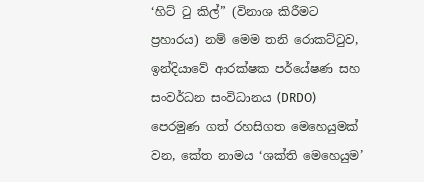‘හිට් ටු කිල්” (විනාශ කිරීමට ප්‍රහාරය) නම් මෙම තනි රොකට්ටුව, ඉන්දියාවේ ආරක්ෂක පර්යේෂණ සහ සංවර්ධන සංවිධානය (DRDO) පෙරමුණ ගත් රහසිගත මෙහෙයුමක් වන, කේත නාමය ‘ශක්ති මෙහෙයුම’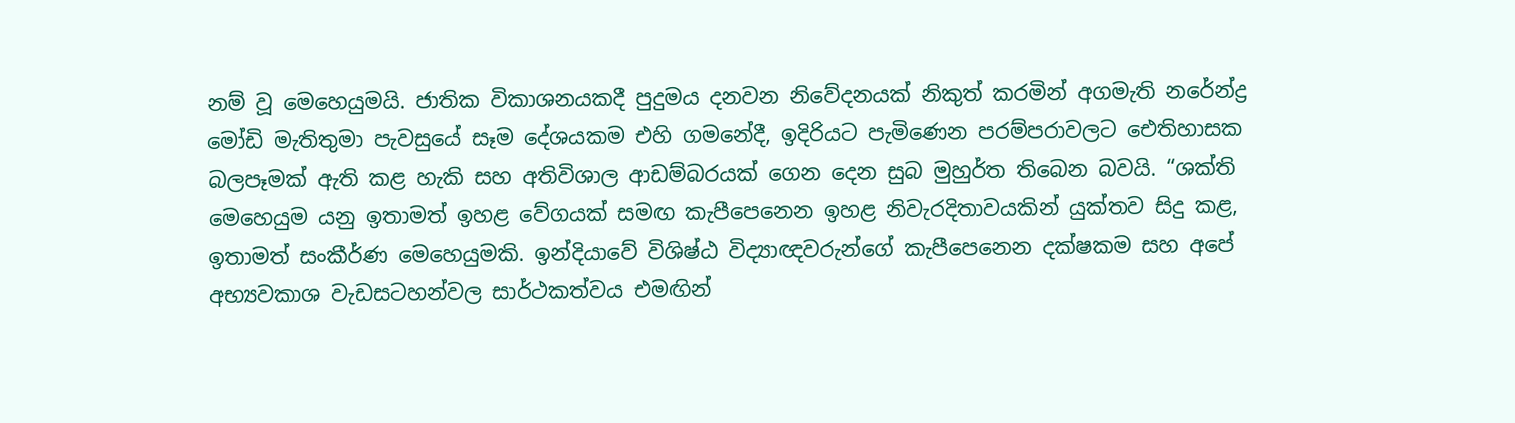නම් වූ මෙහෙයුමයි. ජාතික විකාශනයකදී පුදුමය දනවන නිවේදනයක් නිකුත් කරමින් අගමැති නරේන්ද්‍ර මෝඩි මැතිතුමා පැවසුයේ සෑම දේශයකම එහි ගමනේදී, ඉදිරියට පැමිණෙන පරම්පරාවලට ඓතිහාසක බලපෑමක් ඇති කළ හැකි සහ අතිවිශාල ආඩම්බරයක් ගෙන දෙන සුබ මුහුර්ත තිබෙන බවයි. “ශක්ති මෙහෙයුම යනු ඉතාමත් ඉහළ වේගයක් සමඟ කැපීපෙනෙන ඉහළ නිවැරදිතාවයකින් යුක්තව සිදු කළ, ඉතාමත් සංකීර්ණ මෙහෙයුමකි. ඉන්දියාවේ විශිෂ්ඨ විද්‍යාඥවරුන්ගේ කැපීපෙනෙන දක්ෂකම සහ අපේ අභ්‍යවකාශ වැඩසටහන්වල සාර්ථකත්වය එමඟින්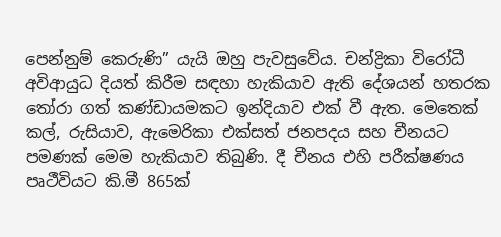පෙන්නුම් කෙරුණි” යැයි ඔහු පැවසුවේය. චන්ද්‍රිකා විරෝධී අවිආයුධ දියත් කිරීම සඳහා හැකියාව ඇති දේශයන් හතරක තෝරා ගත් කණ්ඩායමකට ඉන්දියාව එක් වී ඇත. මෙතෙක් කල්, රුසියාව, ඇමෙරිකා එක්සත් ජනපදය සහ චීනයට පමණක් මෙම හැකියාව තිබුණි. දී චීනය එහි පරීක්ෂණය පෘථීවියට කි.මී 865ක්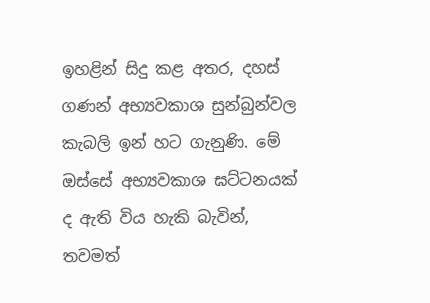ඉහළින් සිදු කළ අතර, දහස් ගණන් අභ්‍යවකාශ සුන්බුන්වල කැබලි ඉන් හට ගැනුණි. මේ ඔස්සේ අභ්‍යවකාශ ඝට්ටනයක් ද ඇති විය හැකි බැවින්, තවමත්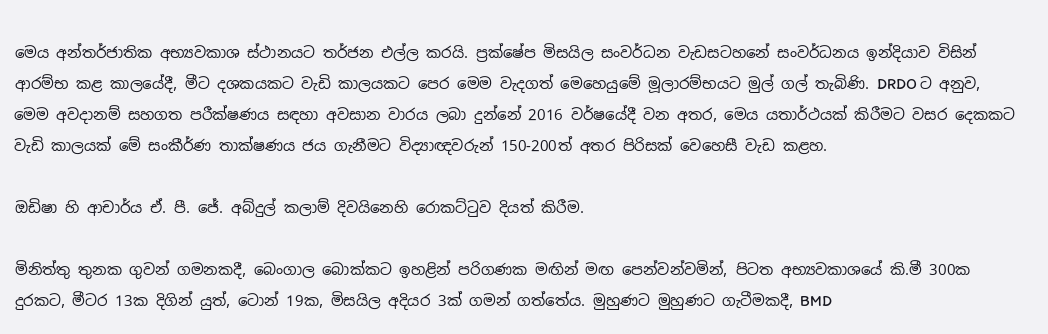මෙය අන්තර්ජාතික අභ්‍යවකාශ ස්ථානයට තර්ජන එල්ල කරයි. ප්‍රක්ෂේප මිසයිල සංවර්ධන වැඩසටහනේ සංවර්ධනය ඉන්දියාව විසින් ආරම්භ කළ කාලයේදී, මීට දශකයකට වැඩි කාලයකට පෙර මෙම වැදගත් මෙහෙයුමේ මූලාරම්භයට මුල් ගල් තැබිණි. DRDO ට අනුව, මෙම අවදානම් සහගත පරීක්ෂණය සඳහා අවසාන වාරය ලබා දුන්නේ 2016 වර්ෂයේදී වන අතර, මෙය යතාර්ථයක් කිරීමට වසර දෙකකට වැඩි කාලයක් මේ සංකීර්ණ තාක්ෂණය ජය ගැනීමට විද්‍යාඥවරුන් 150-200ත් අතර පිරිසක් වෙහෙසී වැඩ කළහ.

ඔඩිෂා හි ආචාර්ය ඒ. පී. ජේ. අබ්දුල් කලාම් දිවයිනෙහි රොකට්ටුව දියත් කිරීම.

මිනිත්තු තුනක ගුවන් ගමනකදී, බෙංගාල බොක්කට ඉහළින් පරිගණක මඟින් මඟ පෙන්වන්වමින්, පිටත අභ්‍යවකාශයේ කි.මී 300ක දුරකට, මීටර 13ක දිගින් යුත්, ටොන් 19ක, මිසයිල අදියර 3ක් ගමන් ගත්තේය. මුහුණට මුහුණට ගැටීමකදී, BMD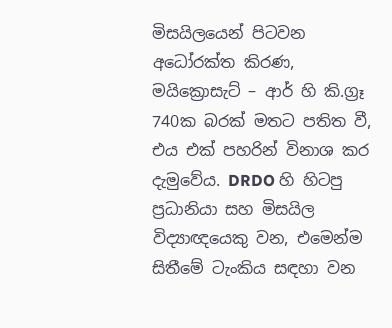මිසයිලයෙන් පිටවන අධෝරක්ත කිරණ, මයික්‍රොසැට් – ආර් හි කි.ග්‍රෑ 740ක බරක් මතට පතිත වී, එය එක් පහරින් විනාශ කර දැමුවේය. DRDO හි හිටපු ප්‍රධානියා සහ මිසයිල විද්‍යාඥයෙකු වන, එමෙන්ම සිතීමේ ටැංකිය සඳහා වන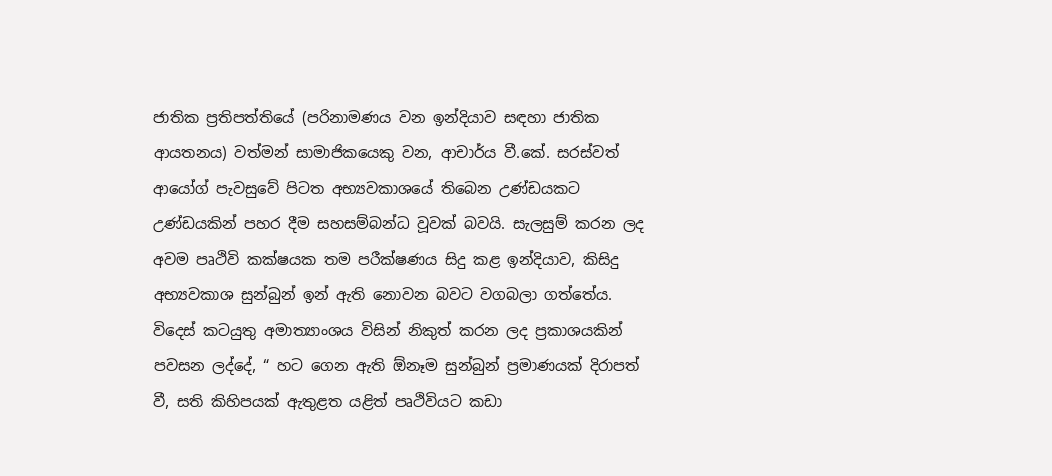ජාතික ප්‍රතිපත්තියේ (පරිනාමණය වන ඉන්දියාව සඳහා ජාතික ආයතනය) වත්මන් සාමාජිකයෙකු වන, ආචාර්ය වී.කේ. සරස්වත් ආයෝග් පැවසුවේ පිටත අභ්‍යවකාශයේ තිබෙන උණ්ඩයකට උණ්ඩයකින් පහර දීම සහසම්බන්ධ වූවක් බවයි. සැලසුම් කරන ලද අවම පෘථිවි කක්ෂයක තම පරීක්ෂණය සිදු කළ ඉන්දියාව, කිසිදු අභ්‍යවකාශ සුන්බුන් ඉන් ඇති නොවන බවට වගබලා ගත්තේය. විදෙස් කටයුතු අමාත්‍යාංශය විසින් නිකුත් කරන ලද ප්‍රකාශයකින් පවසන ලද්දේ, “ හට ගෙන ඇති ඕනෑම සුන්බුන් ප්‍රමාණයක් දිරාපත් වී, සති කිහිපයක් ඇතුළත යළිත් පෘථිවියට කඩා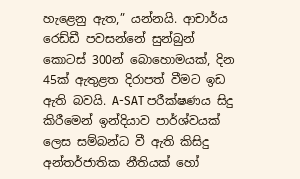හැළෙනු ඇත,” යන්නයි. ආචාර්ය රෙඩ්ඩී පවසන්නේ සුන්බුන් කොටස් 300න් බොහොමයක්, දින 45ක් ඇතුළත දිරාපත් වීමට ඉඩ ඇති බවයි. A-SAT පරීක්ෂණය සිදු කිරීමෙන් ඉන්දියාව පාර්ශ්වයක් ලෙස සම්බන්ධ වී ඇති කිසිදු අන්තර්ජාතික නීතියක් හෝ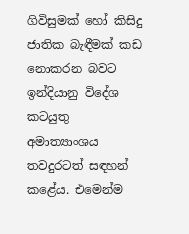ගිවිසුමක් හෝ කිසිදු ජාතික බැඳීමක් කඩ නොකරන බවට ඉන්දියානු විදේශ කටයුතු අමාත්‍යාංශය තවදුරටත් සඳහන් කළේය. එමෙන්ම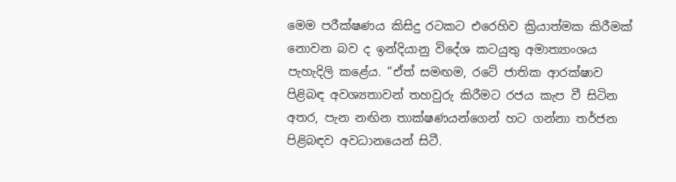මෙම පරීක්ෂණය කිසිදු රටකට එරෙහිව ක්‍රියාත්මක කිරීමක් නොවන බව ද ඉන්දියානු විදේශ කටයුතු අමාත්‍යාංශය පැහැදිලි කළේය. “ඒත් සමඟම, රටේ ජාතික ආරක්ෂාව පිළිබඳ අවශ්‍යතාවන් තහවුරු කිරීමට රජය කැප වී සිටින අතර, පැන නඟින තාක්ෂණයන්ගෙන් හට ගන්නා තර්ජන පිළිබඳව අවධානයෙන් සිටී.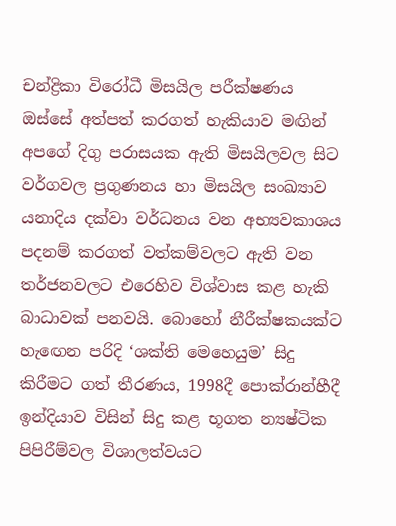චන්ද්‍රිකා විරෝධී මිසයිල පරීක්ෂණය ඔස්සේ අත්පත් කරගත් හැකියාව මඟින් අපගේ දිගු පරාසයක ඇති මිසයිලවල සිට වර්ගවල ප්‍රගුණනය හා මිසයිල සංඛ්‍යාව යනාදිය දක්වා වර්ධනය වන අභ්‍යවකාශය පදනම් කරගත් වත්කම්වලට ඇති වන තර්ජනවලට එරෙහිව විශ්වාස කළ හැකි බාධාවක් පනවයි. බොහෝ නීරීක්ෂකයක්ට හැඟෙන පරිදි ‘ශක්ති මෙහෙයුම’ සිදු කිරීමට ගත් තීරණය, 1998දී පොක්රාන්හීදී ඉන්දියාව විසින් සිදු කළ භූගත න්‍යෂ්ටික පිපිරීම්වල විශාලත්වයට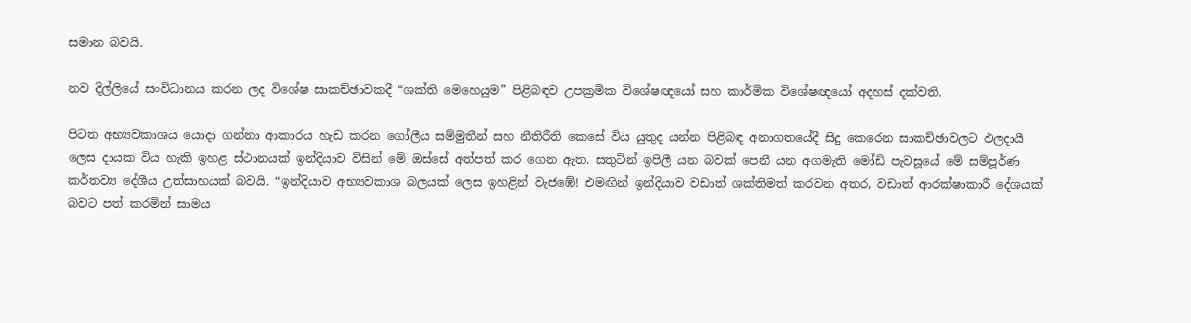සමාන බවයි.

නව දිල්ලියේ සංවිධානය කරන ලද විශේෂ සාකච්ඡාවකදී “ශක්ති මෙහෙයුම” පිළිබඳව උපක්‍රමික විශේෂඥයෝ සහ කාර්මික විශේෂඥයෝ අදහස් දක්වති.

පිටත අභ්‍යවකාශය යොදා ගන්නා ආකාරය හැඩ කරන ගෝලීය සම්මුතීන් සහ නීතිරීති කෙසේ විය යුතුද යන්න පිළිබඳ අනාගතයේදී සිදු කෙරෙන සාකච්ඡාවලට ඵලදායී ලෙස දායක විය හැකි ඉහළ ස්ථානයක් ඉන්දියාව විසින් මේ ඔස්සේ අත්පත් කර ගෙන ඇත. සතුටින් ඉපිලී යන බවක් පෙනී යන අගමැති මෝඩි පැවසූයේ මේ සම්පූර්ණ කර්තව්‍ය දේශීය උත්සාහයක් බවයි. “ඉන්දියාව අභ්‍යවකාශ බලයක් ලෙස ඉහළින් වැජඹේ! එමඟින් ඉන්දියාව වඩාත් ශක්තිමත් කරවන අතර, වඩාත් ආරක්ෂාකාරී දේශයක් බවට පත් කරමින් සාමය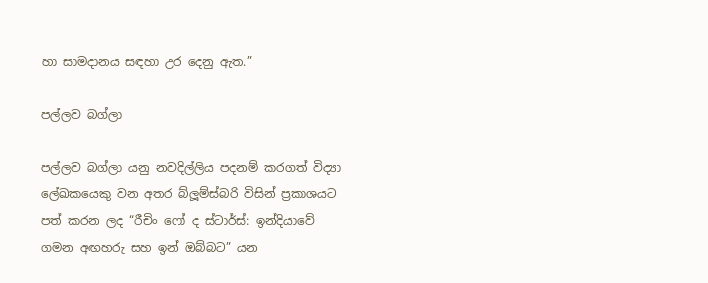හා සාමදානය සඳහා උර දෙනු ඇත.”

පල්ලව බග්ලා

පල්ලව බග්ලා යනු නවදිල්ලිය පදනම් කරගත් විද්‍යා ලේඛකයෙකු වන අතර බ්ලූම්ස්බරි විසින් ප්‍රකාශයට පත් කරන ලද “රීචිං ෆෝ ද ස්ටාර්ස්: ඉන්දියාවේ ගමන අඟහරු සහ ඉන් ඔබ්බට” යන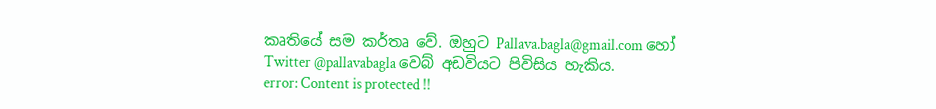කෘතියේ සම කර්තෘ වේ. ඔහුට Pallava.bagla@gmail.com හෝ Twitter @pallavabagla වෙබ් අඩවියට පිවිසිය හැකිය.
error: Content is protected !!